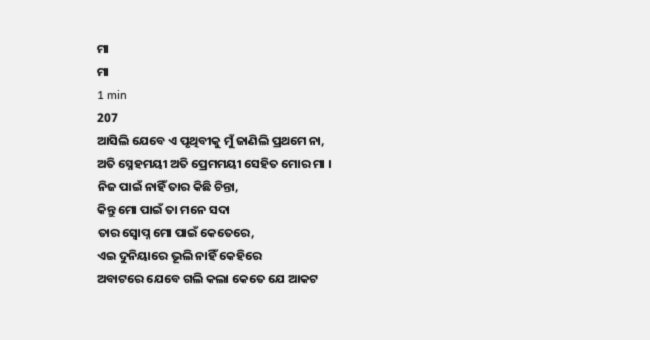ମା
ମା
1 min
207
ଆସିଲି ଯେବେ ଏ ପୃଥିବୀକୁ ମୁଁ ଜାଣିଲି ପ୍ରଥମେ ନା,
ଅତି ସ୍ନେହମୟୀ ଅତି ପ୍ରେମମୟୀ ସେହିତ ମୋର ମା ।
ନିଜ ପାଇଁ ନାହିଁ ତାର କିଛି ଚିନ୍ତା,
କିନ୍ତୁ ମୋ ପାଇଁ ତା ମନେ ସଦା
ତାର ସ୍ଵୋପ୍ନ ମୋ ପାଇଁ କେତେରେ,
ଏଇ ଦୁନିୟାରେ ଭୂଲି ନାହିଁ କେହିରେ
ଅବାଟରେ ଯେବେ ଗଲି କଲା କେତେ ଯେ ଆକଟ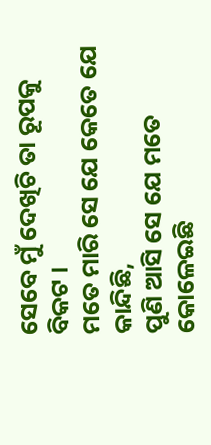ସେବେ ମୁଁ ଦେଖିଚି ତା ରୂପକୁ ବିକଟ ।
ମତେ ମାରି ସେ ଯେ କେତେ ଯେ କାନ୍ଦିଛି,
ପୁଣି ଆସି ସେ ଯେ ମତେ କୋଳେଇଛି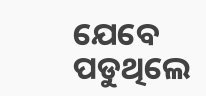ଯେବେ ପଡୁଥିଲେ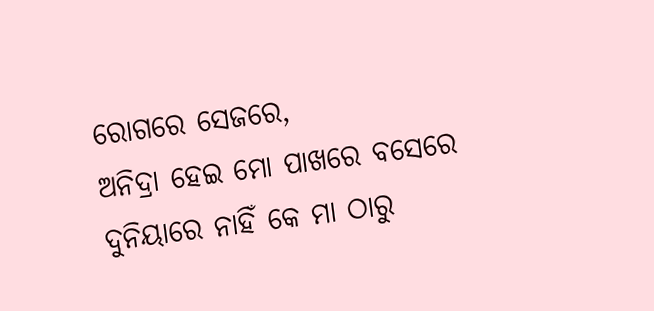ରୋଗରେ ସେଜରେ,
ଅନିଦ୍ରା ହେଇ ମୋ ପାଖରେ ବସେରେ
ଦୁନିୟାରେ ନାହିଁ କେ ମା ଠାରୁ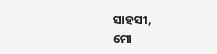ସାହସୀ,
ମୋ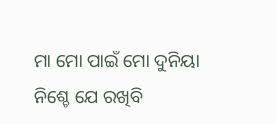ମା ମୋ ପାଇଁ ମୋ ଦୁନିୟା
ନିଶ୍ଚେ ଯେ ରଖିବି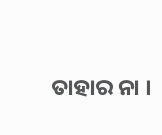ତାହାର ନା ।